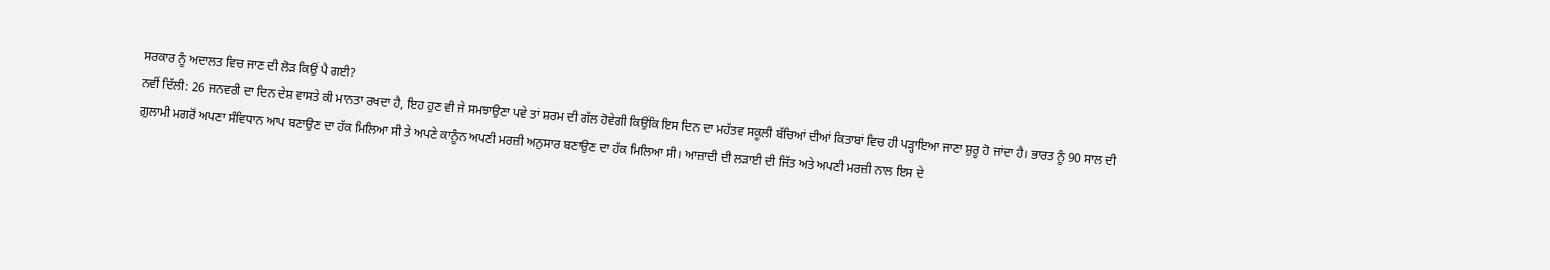ਸਰਕਾਰ ਨੂੰ ਅਦਾਲਤ ਵਿਚ ਜਾਣ ਦੀ ਲੋੜ ਕਿਉਂ ਪੈ ਗਈ?
ਨਵੀਂ ਦਿੱਲੀ: 26 ਜਨਵਰੀ ਦਾ ਦਿਨ ਦੇਸ਼ ਵਾਸਤੇ ਕੀ ਮਾਨਤਾ ਰਖਦਾ ਹੈ, ਇਹ ਹੁਣ ਵੀ ਜੇ ਸਮਝਾਉਣਾ ਪਵੇ ਤਾਂ ਸ਼ਰਮ ਦੀ ਗੱਲ ਹੋਵੇਗੀ ਕਿਉਂਕਿ ਇਸ ਦਿਨ ਦਾ ਮਹੱਤਵ ਸਕੂਲੀ ਬੱਚਿਆਂ ਦੀਆਂ ਕਿਤਾਬਾਂ ਵਿਚ ਹੀ ਪੜ੍ਹਾਇਆ ਜਾਣਾ ਸ਼ੁਰੂ ਹੋ ਜਾਂਦਾ ਹੈ। ਭਾਰਤ ਨੂੰ 90 ਸਾਲ ਦੀ ਗ਼ੁਲਾਮੀ ਮਗਰੋਂ ਅਪਣਾ ਸੰਵਿਧਾਨ ਆਪ ਬਣਾਉਣ ਦਾ ਹੱਕ ਮਿਲਿਆ ਸੀ ਤੇ ਅਪਣੇ ਕਾਨੂੰਨ ਅਪਣੀ ਮਰਜ਼ੀ ਅਨੁਸਾਰ ਬਣਾਉਣ ਦਾ ਹੱਕ ਮਿਲਿਆ ਸੀ। ਆਜ਼ਾਦੀ ਦੀ ਲੜਾਈ ਦੀ ਜਿੱਤ ਅਤੇ ਅਪਣੀ ਮਰਜ਼ੀ ਨਾਲ ਇਸ ਦੇ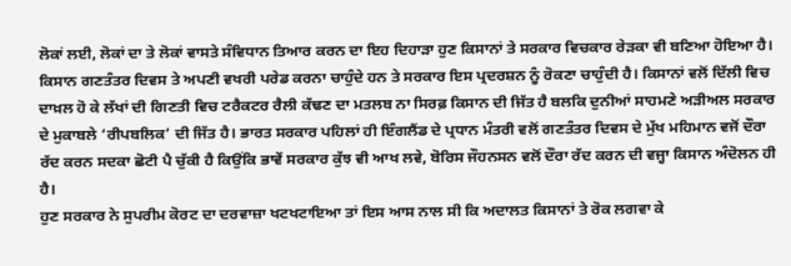ਲੋਕਾਂ ਲਈ, ਲੋਕਾਂ ਦਾ ਤੇ ਲੋਕਾਂ ਵਾਸਤੇ ਸੰਵਿਧਾਨ ਤਿਆਰ ਕਰਨ ਦਾ ਇਹ ਦਿਹਾੜਾ ਹੁਣ ਕਿਸਾਨਾਂ ਤੇ ਸਰਕਾਰ ਵਿਚਕਾਰ ਰੇੜਕਾ ਵੀ ਬਣਿਆ ਹੋਇਆ ਹੈ।
ਕਿਸਾਨ ਗਣਤੰਤਰ ਦਿਵਸ ਤੇ ਅਪਣੀ ਵਖਰੀ ਪਰੇਡ ਕਰਨਾ ਚਾਹੁੰਦੇ ਹਨ ਤੇ ਸਰਕਾਰ ਇਸ ਪ੍ਰਦਰਸ਼ਨ ਨੂੰ ਰੋਕਣਾ ਚਾਹੁੰਦੀ ਹੈ। ਕਿਸਾਨਾਂ ਵਲੋਂ ਦਿੱਲੀ ਵਿਚ ਦਾਖ਼ਲ ਹੋ ਕੇ ਲੱਖਾਂ ਦੀ ਗਿਣਤੀ ਵਿਚ ਟਰੈਕਟਰ ਰੈਲੀ ਕੱਢਣ ਦਾ ਮਤਲਬ ਨਾ ਸਿਰਫ਼ ਕਿਸਾਨ ਦੀ ਜਿੱਤ ਹੈ ਬਲਕਿ ਦੁਨੀਆਂ ਸਾਹਮਣੇ ਅੜੀਅਲ ਸਰਕਾਰ ਦੇ ਮੁਕਾਬਲੇ ‘ਰੀਪਬਲਿਕ’ ਦੀ ਜਿੱਤ ਹੈ। ਭਾਰਤ ਸਰਕਾਰ ਪਹਿਲਾਂ ਹੀ ਇੰਗਲੈਂਡ ਦੇ ਪ੍ਰਧਾਨ ਮੰਤਰੀ ਵਲੋਂ ਗਣਤੰਤਰ ਦਿਵਸ ਦੇ ਮੁੱਖ ਮਹਿਮਾਨ ਵਜੋਂ ਦੌਰਾ ਰੱਦ ਕਰਨ ਸਦਕਾ ਛੋਟੀ ਪੈ ਚੁੱਕੀ ਹੈ ਕਿਉਂਕਿ ਭਾਵੇਂ ਸਰਕਾਰ ਕੁੱਝ ਵੀ ਆਖ ਲਵੇ, ਬੋਰਿਸ ਜੌਹਨਸਨ ਵਲੋਂ ਦੌਰਾ ਰੱਦ ਕਰਨ ਦੀ ਵਜ੍ਹਾ ਕਿਸਾਨ ਅੰਦੋਲਨ ਹੀ ਹੈ।
ਹੁਣ ਸਰਕਾਰ ਨੇ ਸੁਪਰੀਮ ਕੋਰਟ ਦਾ ਦਰਵਾਜ਼ਾ ਖਟਖਟਾਇਆ ਤਾਂ ਇਸ ਆਸ ਨਾਲ ਸੀ ਕਿ ਅਦਾਲਤ ਕਿਸਾਨਾਂ ਤੇ ਰੋਕ ਲਗਵਾ ਕੇ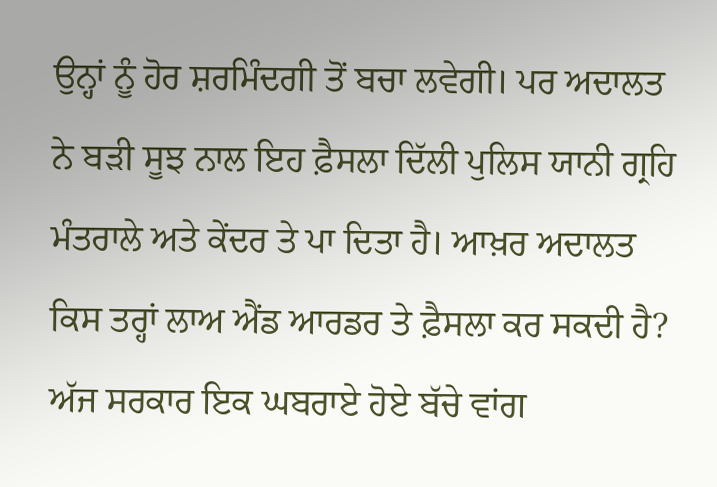ਉਨ੍ਹਾਂ ਨੂੰ ਹੋਰ ਸ਼ਰਮਿੰਦਗੀ ਤੋਂ ਬਚਾ ਲਵੇਗੀ। ਪਰ ਅਦਾਲਤ ਨੇ ਬੜੀ ਸੂਝ ਨਾਲ ਇਹ ਫ਼ੈਸਲਾ ਦਿੱਲੀ ਪੁਲਿਸ ਯਾਨੀ ਗ੍ਰਹਿ ਮੰਤਰਾਲੇ ਅਤੇ ਕੇਂਦਰ ਤੇ ਪਾ ਦਿਤਾ ਹੈ। ਆਖ਼ਰ ਅਦਾਲਤ ਕਿਸ ਤਰ੍ਹਾਂ ਲਾਅ ਐਂਡ ਆਰਡਰ ਤੇ ਫ਼ੈਸਲਾ ਕਰ ਸਕਦੀ ਹੈ? ਅੱਜ ਸਰਕਾਰ ਇਕ ਘਬਰਾਏ ਹੋਏ ਬੱਚੇ ਵਾਂਗ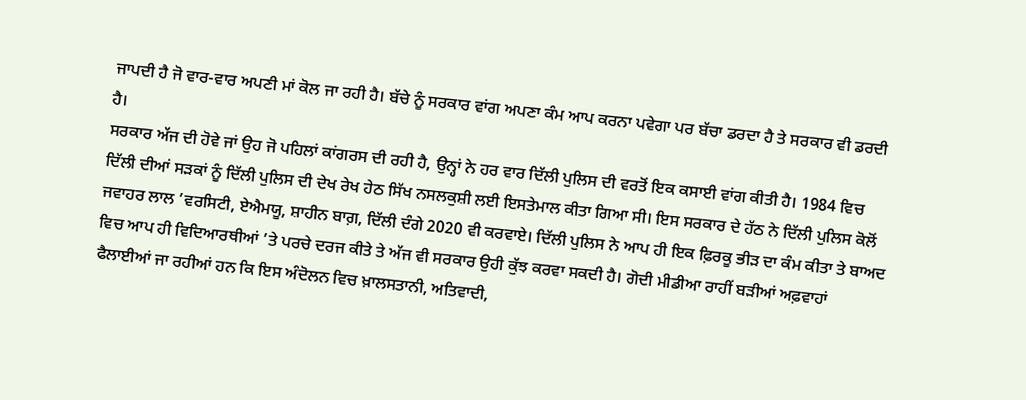ਜਾਪਦੀ ਹੈ ਜੋ ਵਾਰ-ਵਾਰ ਅਪਣੀ ਮਾਂ ਕੋਲ ਜਾ ਰਹੀ ਹੈ। ਬੱਚੇ ਨੂੰ ਸਰਕਾਰ ਵਾਂਗ ਅਪਣਾ ਕੰਮ ਆਪ ਕਰਨਾ ਪਵੇਗਾ ਪਰ ਬੱਚਾ ਡਰਦਾ ਹੈ ਤੇ ਸਰਕਾਰ ਵੀ ਡਰਦੀ ਹੈ।
ਸਰਕਾਰ ਅੱਜ ਦੀ ਹੋਵੇ ਜਾਂ ਉਹ ਜੋ ਪਹਿਲਾਂ ਕਾਂਗਰਸ ਦੀ ਰਹੀ ਹੈ, ਉਨ੍ਹਾਂ ਨੇ ਹਰ ਵਾਰ ਦਿੱਲੀ ਪੁਲਿਸ ਦੀ ਵਰਤੋਂ ਇਕ ਕਸਾਈ ਵਾਂਗ ਕੀਤੀ ਹੈ। 1984 ਵਿਚ ਦਿੱਲੀ ਦੀਆਂ ਸੜਕਾਂ ਨੂੰ ਦਿੱਲੀ ਪੁਲਿਸ ਦੀ ਦੇਖ ਰੇਖ ਹੇਠ ਸਿੱਖ ਨਸਲਕੁਸ਼ੀ ਲਈ ਇਸਤੇਮਾਲ ਕੀਤਾ ਗਿਆ ਸੀ। ਇਸ ਸਰਕਾਰ ਦੇ ਹੱਠ ਨੇ ਦਿੱਲੀ ਪੁਲਿਸ ਕੋਲੋਂ ਜਵਾਹਰ ਲਾਲ ’ਵਰਸਿਟੀ, ਏਐਮਯੂ, ਸ਼ਾਹੀਨ ਬਾਗ਼, ਦਿੱਲੀ ਦੰਗੇ 2020 ਵੀ ਕਰਵਾਏ। ਦਿੱਲੀ ਪੁਲਿਸ ਨੇ ਆਪ ਹੀ ਇਕ ਫ਼ਿਰਕੂ ਭੀੜ ਦਾ ਕੰਮ ਕੀਤਾ ਤੇ ਬਾਅਦ ਵਿਚ ਆਪ ਹੀ ਵਿਦਿਆਰਥੀਆਂ ’ਤੇ ਪਰਚੇ ਦਰਜ ਕੀਤੇ ਤੇ ਅੱਜ ਵੀ ਸਰਕਾਰ ਉਹੀ ਕੁੱਝ ਕਰਵਾ ਸਕਦੀ ਹੈ। ਗੋਦੀ ਮੀਡੀਆ ਰਾਹੀਂ ਬੜੀਆਂ ਅਫ਼ਵਾਹਾਂ ਫੈਲਾਈਆਂ ਜਾ ਰਹੀਆਂ ਹਨ ਕਿ ਇਸ ਅੰਦੋਲਨ ਵਿਚ ਖ਼ਾਲਸਤਾਨੀ, ਅਤਿਵਾਦੀ,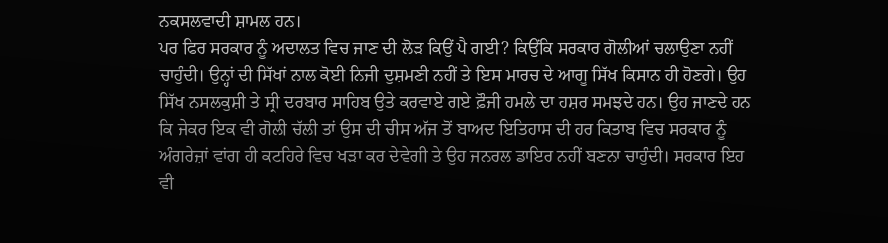ਨਕਸਲਵਾਦੀ ਸ਼ਾਮਲ ਹਨ।
ਪਰ ਫਿਰ ਸਰਕਾਰ ਨੂੰ ਅਦਾਲਤ ਵਿਚ ਜਾਣ ਦੀ ਲੋੜ ਕਿਉਂ ਪੈ ਗਈ? ਕਿਉਂਕਿ ਸਰਕਾਰ ਗੋਲੀਆਂ ਚਲਾਉਣਾ ਨਹੀਂ ਚਾਹੁੰਦੀ। ਉਨ੍ਹਾਂ ਦੀ ਸਿੱਖਾਂ ਨਾਲ ਕੋਈ ਨਿਜੀ ਦੁਸ਼ਮਣੀ ਨਹੀਂ ਤੇ ਇਸ ਮਾਰਚ ਦੇ ਆਗੂ ਸਿੱਖ ਕਿਸਾਨ ਹੀ ਹੋਣਗੇ। ਉਹ ਸਿੱਖ ਨਸਲਕੁਸ਼ੀ ਤੇ ਸ੍ਰੀ ਦਰਬਾਰ ਸਾਹਿਬ ਉਤੇ ਕਰਵਾਏ ਗਏ ਫ਼ੌਜੀ ਹਮਲੇ ਦਾ ਹਸ਼ਰ ਸਮਝਦੇ ਹਨ। ਉਹ ਜਾਣਦੇ ਹਨ ਕਿ ਜੇਕਰ ਇਕ ਵੀ ਗੋਲੀ ਚੱਲੀ ਤਾਂ ਉਸ ਦੀ ਚੀਸ ਅੱਜ ਤੋਂ ਬਾਅਦ ਇਤਿਹਾਸ ਦੀ ਹਰ ਕਿਤਾਬ ਵਿਚ ਸਰਕਾਰ ਨੂੰ ਅੰਗਰੇਜ਼ਾਂ ਵਾਂਗ ਹੀ ਕਟਹਿਰੇ ਵਿਚ ਖੜਾ ਕਰ ਦੇਵੇਗੀ ਤੇ ਉਹ ਜਨਰਲ ਡਾਇਰ ਨਹੀਂ ਬਣਨਾ ਚਾਹੁੰਦੀ। ਸਰਕਾਰ ਇਹ ਵੀ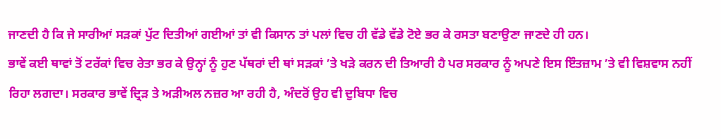ਜਾਣਦੀ ਹੈ ਕਿ ਜੇ ਸਾਰੀਆਂ ਸੜਕਾਂ ਪੁੱਟ ਦਿਤੀਆਂ ਗਈਆਂ ਤਾਂ ਵੀ ਕਿਸਾਨ ਤਾਂ ਪਲਾਂ ਵਿਚ ਹੀ ਵੱਡੇ ਵੱਡੇ ਟੋਏ ਭਰ ਕੇ ਰਸਤਾ ਬਣਾਉਣਾ ਜਾਣਦੇ ਹੀ ਹਨ।
ਭਾਵੇਂ ਕਈ ਥਾਵਾਂ ਤੋਂ ਟਰੱਕਾਂ ਵਿਚ ਰੇਤਾ ਭਰ ਕੇ ਉਨ੍ਹਾਂ ਨੂੰ ਹੁਣ ਪੱਥਰਾਂ ਦੀ ਥਾਂ ਸੜਕਾਂ ’ਤੇ ਖੜੇ ਕਰਨ ਦੀ ਤਿਆਰੀ ਹੈ ਪਰ ਸਰਕਾਰ ਨੂੰ ਅਪਣੇ ਇਸ ਇੰਤਜ਼ਾਮ ’ਤੇ ਵੀ ਵਿਸ਼ਵਾਸ ਨਹੀਂ ਰਿਹਾ ਲਗਦਾ। ਸਰਕਾਰ ਭਾਵੇਂ ਦ੍ਰਿੜ ਤੇ ਅੜੀਅਲ ਨਜ਼ਰ ਆ ਰਹੀ ਹੈ, ਅੰਦਰੋਂ ਉਹ ਵੀ ਦੁਬਿਧਾ ਵਿਚ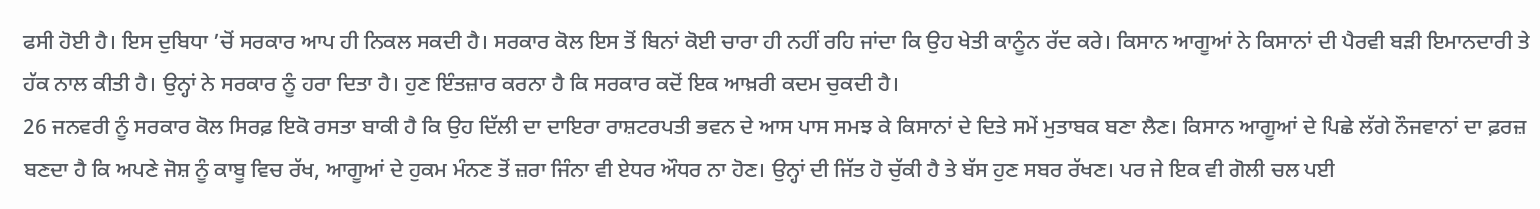ਫਸੀ ਹੋਈ ਹੈ। ਇਸ ਦੁਬਿਧਾ ’ਚੋਂ ਸਰਕਾਰ ਆਪ ਹੀ ਨਿਕਲ ਸਕਦੀ ਹੈ। ਸਰਕਾਰ ਕੋਲ ਇਸ ਤੋਂ ਬਿਨਾਂ ਕੋਈ ਚਾਰਾ ਹੀ ਨਹੀਂ ਰਹਿ ਜਾਂਦਾ ਕਿ ਉਹ ਖੇਤੀ ਕਾਨੂੰਨ ਰੱਦ ਕਰੇ। ਕਿਸਾਨ ਆਗੂਆਂ ਨੇ ਕਿਸਾਨਾਂ ਦੀ ਪੈਰਵੀ ਬੜੀ ਇਮਾਨਦਾਰੀ ਤੇ ਹੱਕ ਨਾਲ ਕੀਤੀ ਹੈ। ਉਨ੍ਹਾਂ ਨੇ ਸਰਕਾਰ ਨੂੰ ਹਰਾ ਦਿਤਾ ਹੈ। ਹੁਣ ਇੰਤਜ਼ਾਰ ਕਰਨਾ ਹੈ ਕਿ ਸਰਕਾਰ ਕਦੋਂ ਇਕ ਆਖ਼ਰੀ ਕਦਮ ਚੁਕਦੀ ਹੈ।
26 ਜਨਵਰੀ ਨੂੰ ਸਰਕਾਰ ਕੋਲ ਸਿਰਫ਼ ਇਕੋ ਰਸਤਾ ਬਾਕੀ ਹੈ ਕਿ ਉਹ ਦਿੱਲੀ ਦਾ ਦਾਇਰਾ ਰਾਸ਼ਟਰਪਤੀ ਭਵਨ ਦੇ ਆਸ ਪਾਸ ਸਮਝ ਕੇ ਕਿਸਾਨਾਂ ਦੇ ਦਿਤੇ ਸਮੇਂ ਮੁਤਾਬਕ ਬਣਾ ਲੈਣ। ਕਿਸਾਨ ਆਗੂਆਂ ਦੇ ਪਿਛੇ ਲੱਗੇ ਨੌਜਵਾਨਾਂ ਦਾ ਫ਼ਰਜ਼ ਬਣਦਾ ਹੈ ਕਿ ਅਪਣੇ ਜੋਸ਼ ਨੂੰ ਕਾਬੂ ਵਿਚ ਰੱਖ, ਆਗੂਆਂ ਦੇ ਹੁਕਮ ਮੰਨਣ ਤੋਂ ਜ਼ਰਾ ਜਿੰਨਾ ਵੀ ਏਧਰ ਔਧਰ ਨਾ ਹੋਣ। ਉਨ੍ਹਾਂ ਦੀ ਜਿੱਤ ਹੋ ਚੁੱਕੀ ਹੈ ਤੇ ਬੱਸ ਹੁਣ ਸਬਰ ਰੱਖਣ। ਪਰ ਜੇ ਇਕ ਵੀ ਗੋਲੀ ਚਲ ਪਈ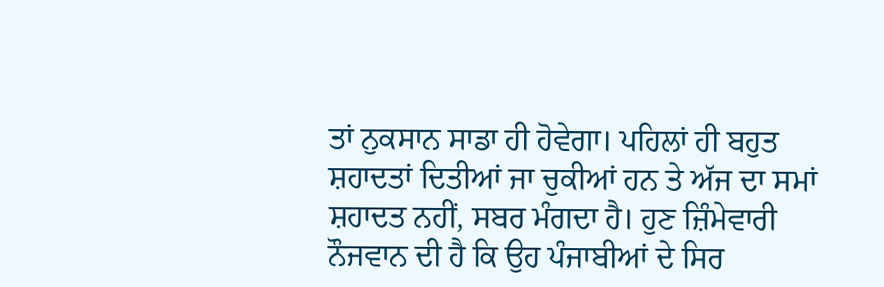ਤਾਂ ਨੁਕਸਾਨ ਸਾਡਾ ਹੀ ਹੋਵੇਗਾ। ਪਹਿਲਾਂ ਹੀ ਬਹੁਤ ਸ਼ਹਾਦਤਾਂ ਦਿਤੀਆਂ ਜਾ ਚੁਕੀਆਂ ਹਨ ਤੇ ਅੱਜ ਦਾ ਸਮਾਂ ਸ਼ਹਾਦਤ ਨਹੀਂ, ਸਬਰ ਮੰਗਦਾ ਹੈ। ਹੁਣ ਜ਼ਿੰਮੇਵਾਰੀ ਨੌਜਵਾਨ ਦੀ ਹੈ ਕਿ ਉਹ ਪੰਜਾਬੀਆਂ ਦੇ ਸਿਰ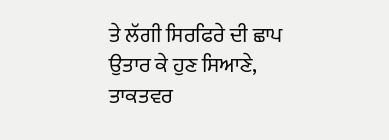ਤੇ ਲੱਗੀ ਸਿਰਫਿਰੇ ਦੀ ਛਾਪ ਉਤਾਰ ਕੇ ਹੁਣ ਸਿਆਣੇ, ਤਾਕਤਵਰ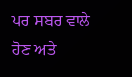ਪਰ ਸਬਰ ਵਾਲੇ ਹੋਣ ਅਤੇ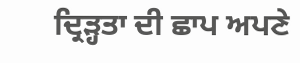ਦ੍ਰਿੜ੍ਹਤਾ ਦੀ ਛਾਪ ਅਪਣੇ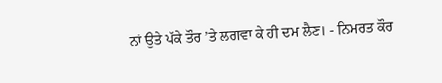ਨਾਂ ਉਤੇ ਪੱਕੇ ਤੌਰ ’ਤੇ ਲਗਵਾ ਕੇ ਹੀ ਦਮ ਲੈਣ। - ਨਿਮਰਤ ਕੌਰ